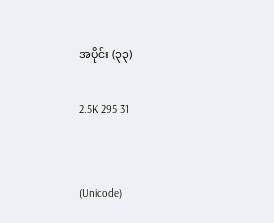အပိုင်း (၃၃)

2.5K 295 31


(Unicode)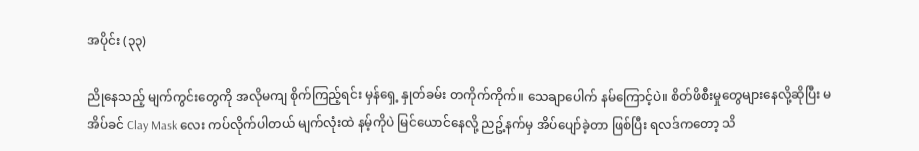အပိုင်း (၃၃)

ညိုနေသည့် မျက်ကွင်းတွေကို အလိုမကျ စိုက်ကြည့်ရင်း မှန်ရှေ့ နှုတ်ခမ်း တကိုက်ကိုက်။ သေချာပေါက် နမ်ကြောင့်ပဲ။ စိတ်ဖိစီးမှုတွေများနေလို့ဆိုပြီး မအိပ်ခင် Clay Mask လေး ကပ်လိုက်ပါတယ် မျက်လုံးထဲ နမ့်ကိုပဲ မြင်ယောင်နေလို့ ညဥ့်နက်မှ အိပ်ပျော်ခဲ့တာ ဖြစ်ပြီး ရလဒ်ကတော့ သိ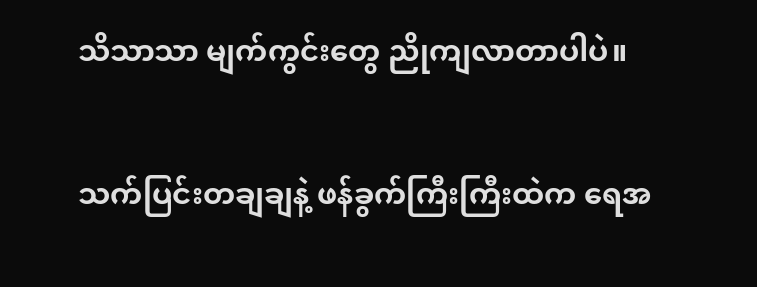သိသာသာ မျက်ကွင်းတွေ ညိုကျလာတာပါပဲ။

သက်ပြင်းတချချနဲ့ ဖန်ခွက်ကြီးကြီးထဲက ရေအ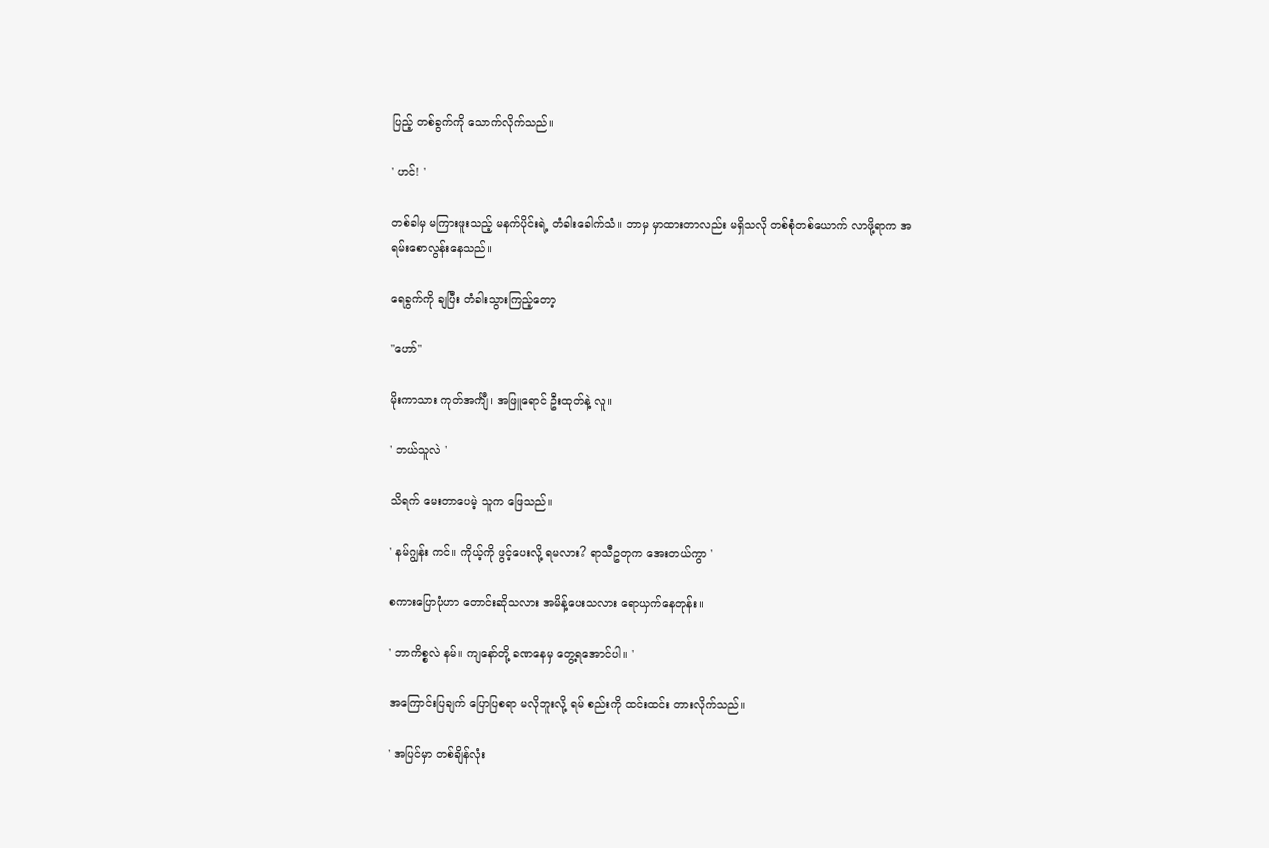ပြည့် တစ်ခွက်ကို သောက်လိုက်သည်။

' ဟင်! '

တစ်ခါမှ မကြားဖူးသည့် မနက်ပိုင်းရဲ့ တံခါးခေါက်သံ။ ဘာမှ မှာထားတာလည်း မရှိသလို တစ်စုံတစ်ယောက် လာဖို့ရာက အရမ်းစောလွန်းနေသည်။

ရေခွက်ကို ချပြီး တံခါးသွားကြည့်တော့

"ဟော်"

မိုးကာသား ကုတ်အင်္ကျီ၊ အဖြူရောင် ဦးထုတ်နဲ့ လူ။

' ဘယ်သူလဲ '

သိရက် မေးတာပေမဲ့ သူက ဖြေသည်။

' နမ်ဂျွန်း ကင်။ ကိုယ့်ကို ဖွင့်ပေးလို့ ရမလား? ရာသီဥတုက အေးတယ်ကွာ '

စကားပြောပုံဟာ တောင်းဆိုသလား အမိန့်ပေးသလား ရောယှက်နေတုန်း။

' ဘာကိစ္စလဲ နမ်။ ကျနော်တို့ ခဏနေမှ တွေ့ရအောင်ပါ။ '

အကြောင်းပြချက် ပြောပြစရာ မလိုဘူးလို့ ရမ် စည်းကို ထင်းထင်း တားလိုက်သည်။

' အပြင်မှာ တစ်ချိန်လုံး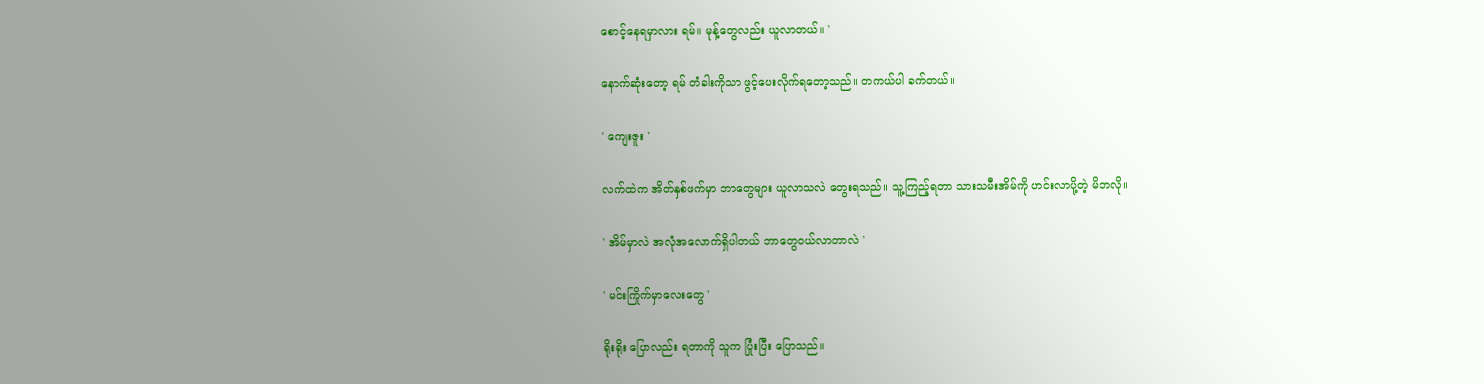စောင့်နေရမှာလား ရမ်။ မုန့်တွေလည်း ယူလာတယ်။ '

နောက်ဆုံးတော့ ရမ် တံခါးကိုသာ ဖွင့်ပေးလိုက်ရတော့သည်။ တကယ်ပါ ခက်တယ်။

' ကျေးဇူး '

လက်ထဲက အိတ်နှစ်ဖက်မှာ ဘာတွေများ ယူလာသလဲ တွေးရသည်။ သူ့ကြည့်ရတာ သားသမီးအိမ်ကို ဟင်းလာပို့တဲ့ မိဘလို။

' အိမ်မှာလဲ အလုံအလောက်ရှိပါတယ် ဘာတွေဝယ်လာတာလဲ '

' မင်းကြိုက်မှာလေးတွေ '

ရိုးရိုး ပြောလည်း ရတာကို သူက ပြုံးပြီး ပြောသည်။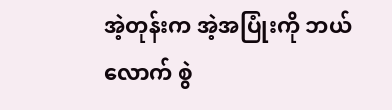အဲ့တုန်းက အဲ့အပြုံးကို ဘယ်လောက် စွဲ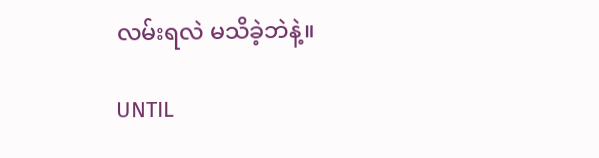လမ်းရလဲ မသိခဲ့ဘဲနဲ့။

UNTIL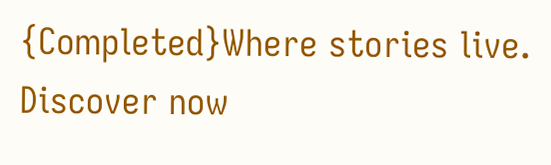{Completed}Where stories live. Discover now